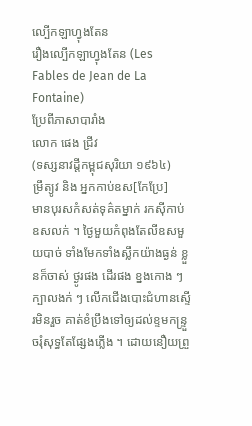ល្បើកឡាហ្វុងតែន
រឿងល្បើកឡាហ្វុងតែន (Les Fables de Jean de La Fontaine)
ប្រែពីភាសាបារាំង
លោក ផេង ជ្រីវ
(ទស្សនាវដ្តីកម្ពុជសុរិយា ១៩៦៤)
ម្រឹត្យូវ និង អ្នកកាប់ឧស[កែប្រែ]
មានបុរសកំសត់ទុគ៌តម្នាក់ រកស៊ីកាប់ឧសលក់ ។ ថ្ងៃមួយកំពុងតែលីឧសមួយបាច់ ទាំងមែកទាំងស្លឹកយ៉ាងធ្ងន់ ខ្លួនក៏ចាស់ ថ្ងូរផង ដើរផង ខ្នងកោង ៗ ក្បាលងក់ ៗ លើកជើងបោះជំហានស្ទើរមិនរួច គាត់ខំប្រឹងទៅឲ្យដល់ខ្ទមកន្រ្ទួចរុំសុទ្ធតែផ្សែងភ្លើង ។ ដោយនឿយព្រួ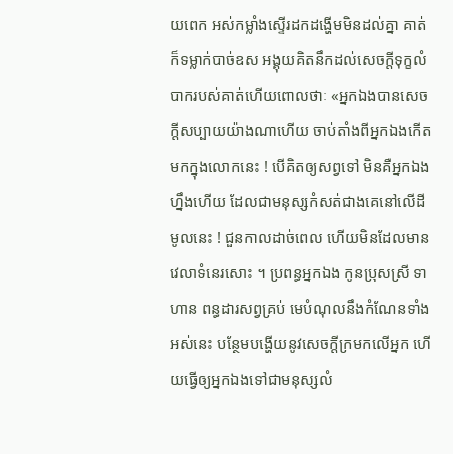យពេក អស់កម្លាំងស្ទើរដកដង្ហើមមិនដល់គ្នា គាត់ក៏ទម្លាក់បាច់ឧស អង្គុយគិតនឹកដល់សេចក្ដីទុក្ខលំបាករបស់គាត់ហើយពោលថាៈ «អ្នកឯងបានសេចក្ដីសប្បាយយ៉ាងណាហើយ ចាប់តាំងពីអ្នកឯងកើតមកក្នុងលោកនេះ ! បើគិតឲ្យសព្វទៅ មិនគឺអ្នកឯងហ្នឹងហើយ ដែលជាមនុស្សកំសត់ជាងគេនៅលើដីមូលនេះ ! ជួនកាលដាច់ពេល ហើយមិនដែលមានវេលាទំនេរសោះ ។ ប្រពន្ធអ្នកឯង កូនប្រុសស្រី ទាហាន ពន្ធដារសព្វគ្រប់ មេបំណុលនឹងកំណែនទាំងអស់នេះ បន្ថែមបង្ហើយនូវសេចក្ដីក្រមកលើអ្នក ហើយធ្វើឲ្យអ្នកឯងទៅជាមនុស្សលំ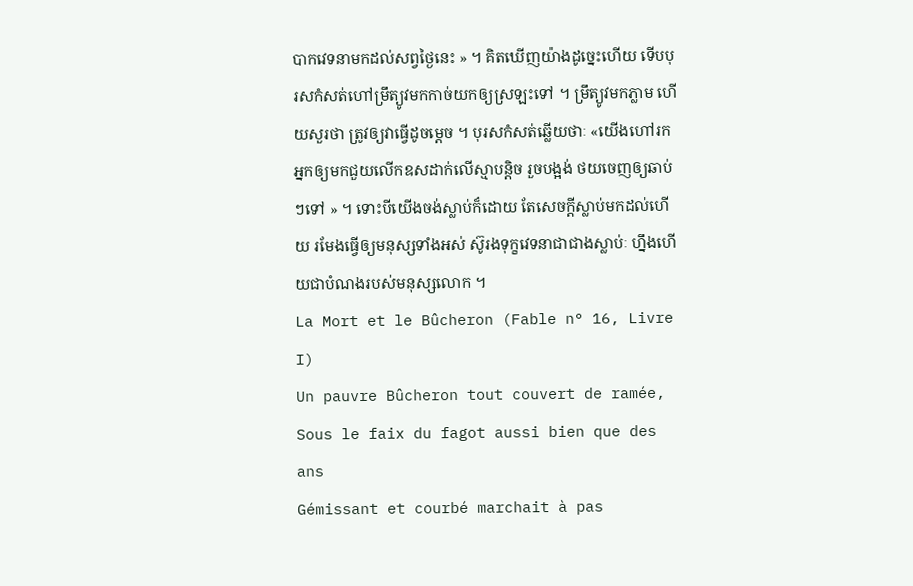បាកវេទនាមកដល់សព្វថ្ងៃនេះ » ។ គិតឃើញយ៉ាងដូច្នេះហើយ ទើបបុរសកំសត់ហៅម្រឹត្យូវមកកាច់យកឲ្យស្រឡះទៅ ។ ម្រឹត្យូវមកភ្លាម ហើយសួរថា ត្រូវឲ្យវាធ្វើដូចម្ដេច ។ បុរសកំសត់ឆ្លើយថាៈ «យើងហៅរកអ្នកឲ្យមកជួយលើកឧសដាក់លើស្មាបន្តិច រួចបង្អង់ ថយចេញឲ្យឆាប់ៗទៅ » ។ ទោះបីយើងចង់ស្លាប់ក៏ដោយ តែសេចក្ដីស្លាប់មកដល់ហើយ រមែងធ្វើឲ្យមនុស្សទាំងអស់ ស៊ូរងទុក្ខវេទនាជាជាងស្លាប់ៈ ហ្នឹងហើយជាបំណងរបស់មនុស្សលោក ។
La Mort et le Bûcheron (Fable n° 16, Livre I)
Un pauvre Bûcheron tout couvert de ramée,
Sous le faix du fagot aussi bien que des ans
Gémissant et courbé marchait à pas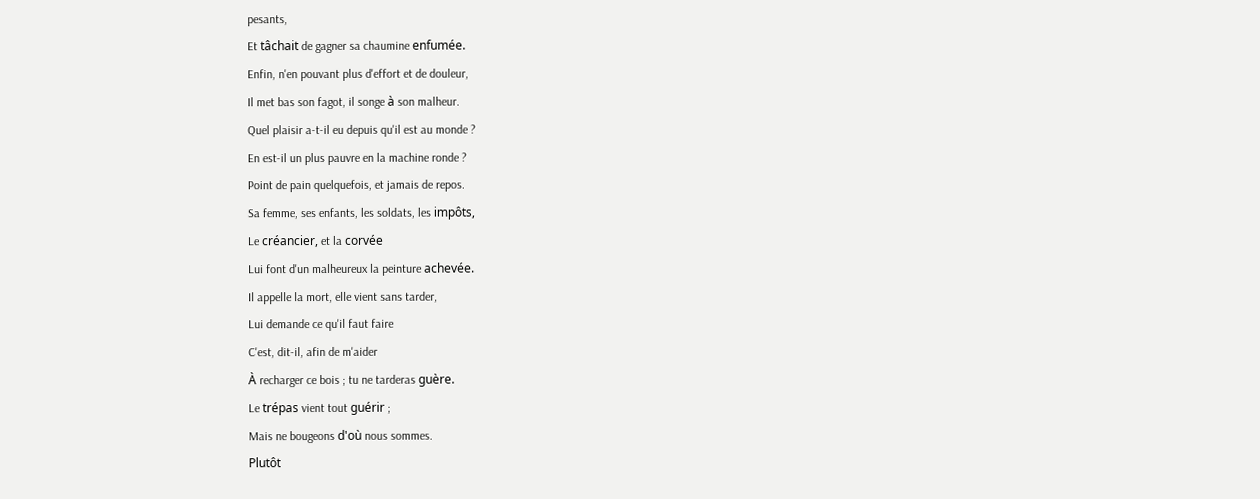pesants,
Et tâchait de gagner sa chaumine enfumée.
Enfin, n'en pouvant plus d'effort et de douleur,
Il met bas son fagot, il songe à son malheur.
Quel plaisir a-t-il eu depuis qu'il est au monde ?
En est-il un plus pauvre en la machine ronde ?
Point de pain quelquefois, et jamais de repos.
Sa femme, ses enfants, les soldats, les impôts,
Le créancier, et la corvée
Lui font d'un malheureux la peinture achevée.
Il appelle la mort, elle vient sans tarder,
Lui demande ce qu'il faut faire
C'est, dit-il, afin de m'aider
À recharger ce bois ; tu ne tarderas guère.
Le trépas vient tout guérir ;
Mais ne bougeons d'où nous sommes.
Plutôt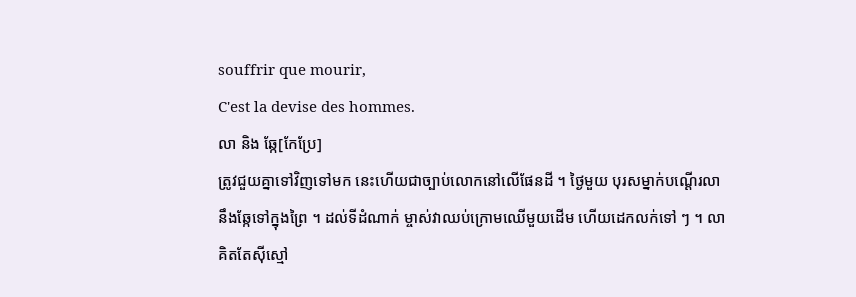souffrir que mourir,
C'est la devise des hommes.
លា និង ឆ្កែ[កែប្រែ]
ត្រូវជួយគ្នាទៅវិញទៅមក នេះហើយជាច្បាប់លោកនៅលើផែនដី ។ ថ្ងៃមួយ បុរសម្នាក់បណ្ដើរលានឹងឆ្កែទៅក្នុងព្រៃ ។ ដល់ទីដំណាក់ ម្ចាស់វាឈប់ក្រោមឈើមួយដើម ហើយដេកលក់ទៅ ៗ ។ លាគិតតែស៊ីស្មៅ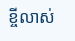ខ្ចីលាស់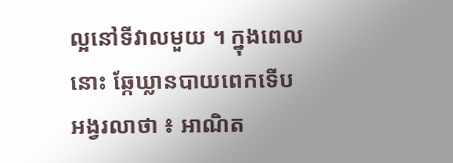ល្អនៅទីវាលមួយ ។ ក្នុងពេលនោះ ឆ្កែឃ្លានបាយពេកទើបអង្វរលាថា ៖ អាណិត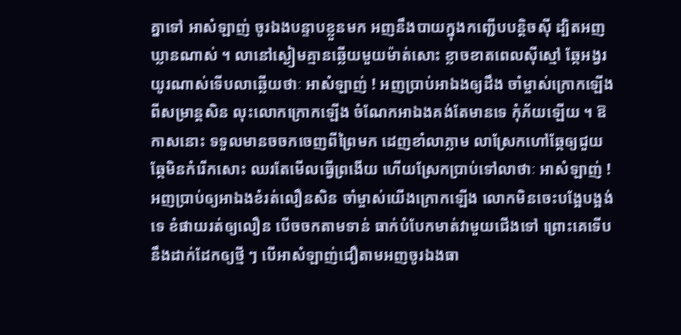គ្នាទៅ អាសំឡាញ់ ចូរឯងបន្ទាបខ្លួនមក អញនឹងបាយក្នុងកញ្ជើបបន្តិចស៊ី ដ្បិតអញឃ្លានណាស់ ។ លានៅស្ងៀមគ្មានឆ្លើយមួយម៉ាត់សោះ ខ្លាចខាតពេលស៊ីស្មៅ ឆ្កែអង្វរយូរណាស់ទើបលាឆ្លើយថាៈ អាសំឡាញ់ ! អញប្រាប់អាឯងឲ្យដឹង ចាំម្ចាស់ក្រោកឡើងពីសម្រាន្តសិន លុះលោកក្រោកឡើង ចំណែកអាឯងគង់តែមានទេ កុំភ័យឡើយ ។ ឱកាសនោះ ទទួលមានចចកចេញពីព្រៃមក ដេញខាំលាភ្លាម លាស្រែកហៅឆ្កែឲ្យជួយ ឆ្កែមិនកំរើកសោះ ឈរតែមើលធ្វើព្រងើយ ហើយស្រែកប្រាប់ទៅលាថាៈ អាសំឡាញ់ ! អញប្រាប់ឲ្យអាឯងខំរត់លឿនសិន ចាំម្ចាស់យើងក្រោកឡើង លោកមិនចេះបង្អែបង្អង់ទេ ខំផាយរត់ឲ្យលឿន បើចចកតាមទាន់ ធាក់បំបែកមាត់វាមួយជើងទៅ ព្រោះគេទើបនឹងដាក់ដែកឲ្យថ្មី ៗ បើអាសំឡាញ់ជឿតាមអញចូរឯងធា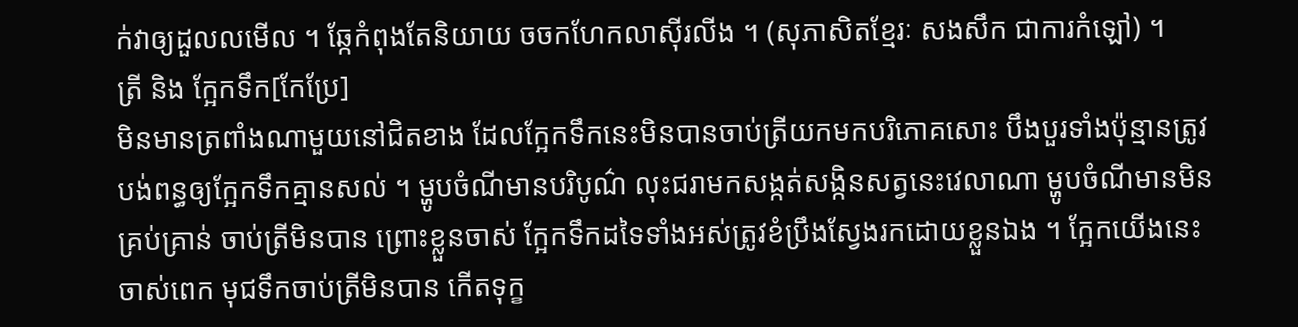ក់វាឲ្យដួលលមើល ។ ឆ្កែកំពុងតែនិយាយ ចចកហែកលាស៊ីរលីង ។ (សុភាសិតខ្មែរៈ សងសឹក ជាការកំឡៅ) ។
ត្រី និង ក្អែកទឹក[កែប្រែ]
មិនមានត្រពាំងណាមួយនៅជិតខាង ដែលក្អែកទឹកនេះមិនបានចាប់ត្រីយកមកបរិភោគសោះ បឹងបួរទាំងប៉ុន្មានត្រូវបង់ពន្ធឲ្យក្អែកទឹកគ្មានសល់ ។ ម្ហូបចំណីមានបរិបូណ៌ លុះជរាមកសង្កត់សង្កិនសត្វនេះវេលាណា ម្ហូបចំណីមានមិនគ្រប់គ្រាន់ ចាប់ត្រីមិនបាន ព្រោះខ្លួនចាស់ ក្អែកទឹកដទៃទាំងអស់ត្រូវខំប្រឹងស្វែងរកដោយខ្លួនឯង ។ ក្អែកយើងនេះចាស់ពេក មុជទឹកចាប់ត្រីមិនបាន កើតទុក្ខ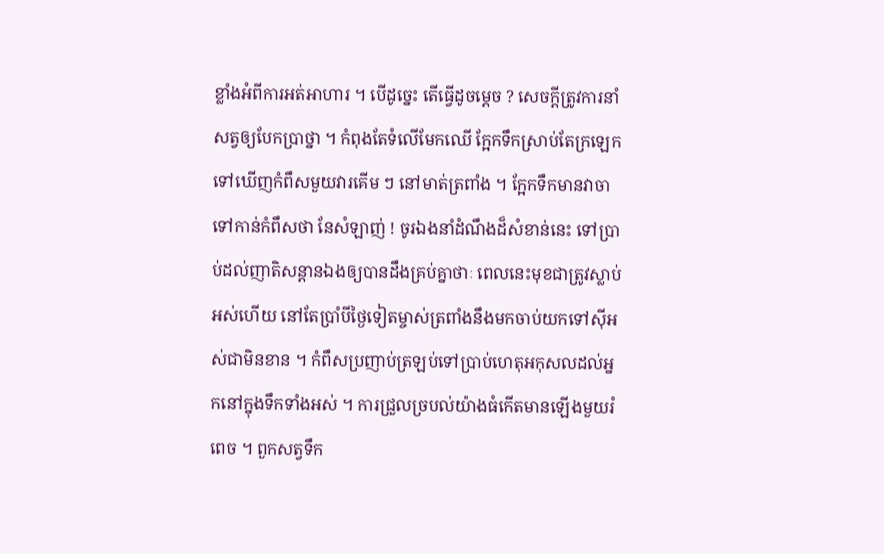ខ្លាំងអំពីការអត់អាហារ ។ បើដូច្នេះ តើធ្វើដូចម្ដេច ? សេចក្ដីត្រូវការនាំសត្វឲ្យបែកប្រាថ្នា ។ កំពុងតែទំលើមែកឈើ ក្អែកទឹកស្រាប់តែក្រឡេកទៅឃើញកំពឹសមួយវារគើម ៗ នៅមាត់ត្រពាំង ។ ក្អែកទឹកមានវាចាទៅកាន់កំពឹសថា នែសំឡាញ់ ! ចូរឯងនាំដំណឹងដ៏សំខាន់នេះ ទៅប្រាប់ដល់ញាតិសន្ដានឯងឲ្យបានដឹងគ្រប់គ្នាថាៈ ពេលនេះមុខជាត្រូវស្លាប់អស់ហើយ នៅតែប្រាំបីថ្ងៃទៀតម្ចាស់ត្រពាំងនឹងមកចាប់យកទៅស៊ីអស់ជាមិនខាន ។ កំពឹសប្រញាប់ត្រឡប់ទៅប្រាប់ហេតុអកុសលដល់អ្នកនៅក្នុងទឹកទាំងអស់ ។ ការជ្រួលច្របល់យ៉ាងធំកើតមានឡើងមួយរំពេច ។ ពួកសត្វទឹក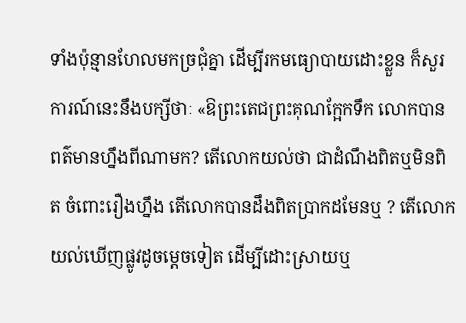ទាំងប៉ុន្មានហែលមកច្រជុំគ្នា ដើម្បីរកមធ្យោបាយដោះខ្លួន ក៏សួរការណ៍នេះនឹងបក្សីថាៈ «ឱព្រះតេជព្រះគុណក្អែកទឹក លោកបានពត៌មានហ្នឹងពីណាមក? តើលោកយល់ថា ជាដំណឹងពិតឬមិនពិត ចំពោះរឿងហ្នឹង តើលោកបានដឹងពិតប្រាកដមែនឬ ? តើលោកយល់ឃើញផ្លូវដូចម្ដេចទៀត ដើម្បីដោះស្រាយឬ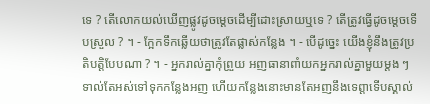ទេ ? តើលោកយល់ឃើញផ្លូវដូចម្ដេចដើម្បីដោះស្រាយឬទេ ? តើត្រូវធ្វើដូចម្ដេចទើបស្រួល ? ។ - ក្អែកទឹកឆ្លើយថាត្រូវតែផ្លាស់កន្លែង ។ - បើដូច្នេះ យើងខ្ញុំនឹងត្រូវប្រតិបត្តិបែបណា ? ។ - អ្នករាល់គ្នាកុំព្រួយ អញធានាពាំយកអ្នករាល់គ្នាមួយម្ដង ៗ ទាល់តែអស់ទៅទុកកន្លែងអញ ហើយកន្លែងនោះមានតែអញនឹងទេព្តាទើបស្គាល់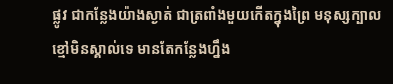ផ្លូវ ជាកន្លែងយ៉ាងស្ងាត់ ជាត្រពាំងមួយកើតក្នុងព្រៃ មនុស្សក្បាលខ្មៅមិនស្គាល់ទេ មានតែកន្លែងហ្នឹង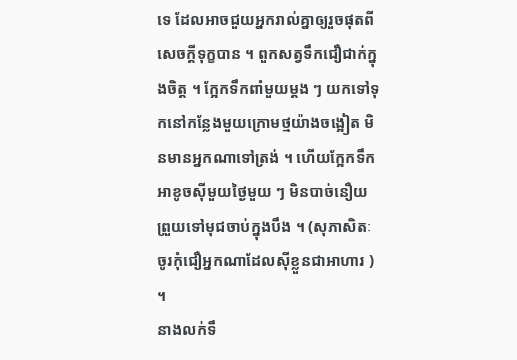ទេ ដែលអាចជួយអ្នករាល់គ្នាឲ្យរួចផុតពីសេចក្ដីទុក្ខបាន ។ ពួកសត្វទឹកជឿជាក់ក្នុងចិត្ត ។ ក្អែកទឹកពាំមួយម្ដង ៗ យកទៅទុកនៅកន្លែងមួយក្រោមថ្មយ៉ាងចង្អៀត មិនមានអ្នកណាទៅត្រង់ ។ ហើយក្អែកទឹកអាខូចស៊ីមួយថ្ងៃមួយ ៗ មិនបាច់នឿយព្រួយទៅមុជចាប់ក្នុងបឹង ។ (សុភាសិតៈ ចូរកុំជឿអ្នកណាដែលស៊ីខ្លួនជាអាហារ ) ។
នាងលក់ទឹ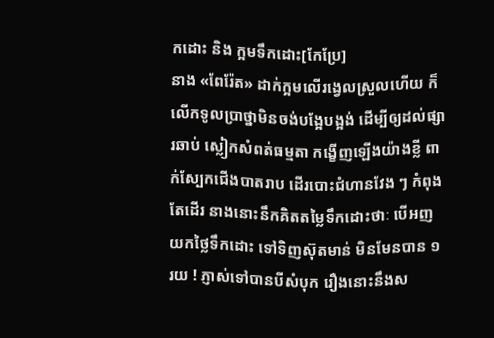កដោះ និង ក្អមទឹកដោះ[កែប្រែ]
នាង «ពែរ៉ែត» ដាក់ក្អមលើរង្វេលស្រួលហើយ ក៏លើកទូលប្រាថ្នាមិនចង់បង្អែបង្អង់ ដើម្បីឲ្យដល់ផ្សារឆាប់ ស្លៀកសំពត់ធម្មតា កង្ខើញឡើងយ៉ាងខ្លី ពាក់ស្បែកជើងបាតរាប ដើរបោះជំហានវែង ៗ កំពុងតែដើរ នាងនោះនឹកគិតតម្លៃទឹកដោះថាៈ បើអញយកថ្លៃទឹកដោះ ទៅទិញស៊ុតមាន់ មិនមែនបាន ១ រយ ! ភ្ញាស់ទៅបានបីសំបុក រឿងនោះនឹងស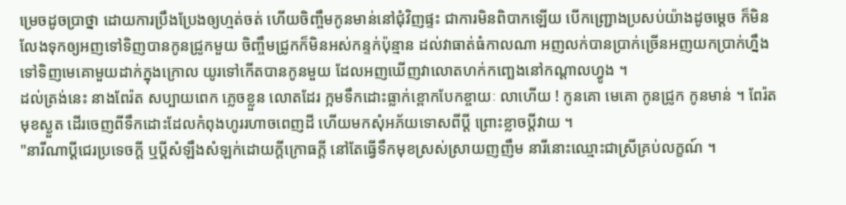ម្រេចដូចប្រាថ្នា ដោយការប្រឹងប្រែងឲ្យហ្មត់ចត់ ហើយចិញ្ចឹមកូនមាន់នៅជុំវិញផ្ទះ ជាការមិនពិបាកឡើយ បើកញ្ជ្រោងប្រសប់យ៉ាងដូចម្ដេច ក៏មិនលែងទុកឲ្យអញទៅទិញបានកូនជ្រូកមួយ ចិញ្ចឹមជ្រូកក៏មិនអស់កន្ទក់ប៉ុន្មាន ដល់វាធាត់ធំកាលណា អញលក់បានប្រាក់ច្រើនអញយកប្រាក់ហ្នឹងទៅទិញមេគោមួយដាក់ក្នុងក្រោល យូរទៅកើតបានកូនមួយ ដែលអញឃើញវាលោតហក់កញ្ឆេងនៅកណ្ដាលហ្វូង ។
ដល់ត្រង់នេះ នាងពែរ៉ត សប្បាយពេក ភ្លេចខ្លួន លោតដែរ ក្អមទឹកដោះធ្លាក់ខ្ពោកបែកខ្ចាយៈ លាហើយ ! កូនគោ មេគោ កូនជ្រូក កូនមាន់ ។ ពែរ៉តមុខស្ងួត ដើរចេញពីទឹកដោះដែលកំពុងហូររហាចពេញដី ហើយមកសុំអភ័យទោសពីប្ដី ព្រោះខ្លាចប្ដីវាយ ។
"នារីណាប្ដីជេរប្រទេចក្ដី ឬប្ដីសំឡឹងសំឡក់ដោយក្ដីក្រោធក្ដី នៅតែធ្វើទឹកមុខស្រស់ស្រាយញញឹម នារីនោះឈ្មោះជាស្រីគ្រប់លក្ខណ៍ ។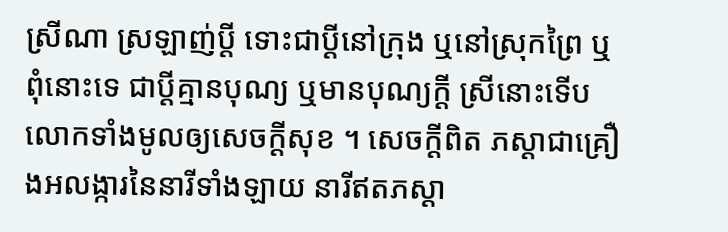ស្រីណា ស្រឡាញ់ប្ដី ទោះជាប្ដីនៅក្រុង ឬនៅស្រុកព្រៃ ឬពុំនោះទេ ជាប្ដីគ្មានបុណ្យ ឬមានបុណ្យក្ដី ស្រីនោះទើបលោកទាំងមូលឲ្យសេចក្ដីសុខ ។ សេចក្ដីពិត ភស្ដាជាគ្រឿងអលង្ការនៃនារីទាំងឡាយ នារីឥតភស្ដា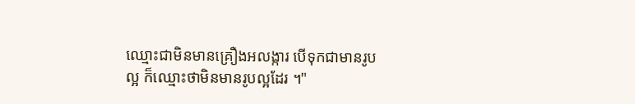ឈ្មោះជាមិនមានគ្រឿងអលង្ការ បើទុកជាមានរូបល្អ ក៏ឈ្មោះថាមិនមានរូបល្អដែរ ។"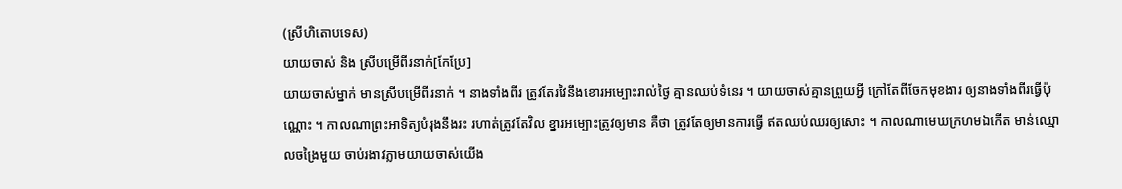(ស្រីហិតោបទេស)
យាយចាស់ និង ស្រីបម្រើពីរនាក់[កែប្រែ]
យាយចាស់ម្នាក់ មានស្រីបម្រើពីរនាក់ ។ នាងទាំងពីរ ត្រូវតែរវៃនឹងខោរអម្បោះរាល់ថ្ងៃ គ្មានឈប់ទំនេរ ។ យាយចាស់គ្មានព្រួយអ្វី ក្រៅតែពីចែកមុខងារ ឲ្យនាងទាំងពីរធ្វើប៉ុណ្ណោះ ។ កាលណាព្រះអាទិត្យបំរុងនឹងរះ រហាត់ត្រូវតែវិល ខ្នារអម្បោះត្រូវឲ្យមាន គឺថា ត្រូវតែឲ្យមានការធ្វើ ឥតឈប់ឈរឲ្យសោះ ។ កាលណាមេឃក្រហមឯកើត មាន់ឈ្មោលចង្រៃមួយ ចាប់រងាវភ្លាមយាយចាស់យើង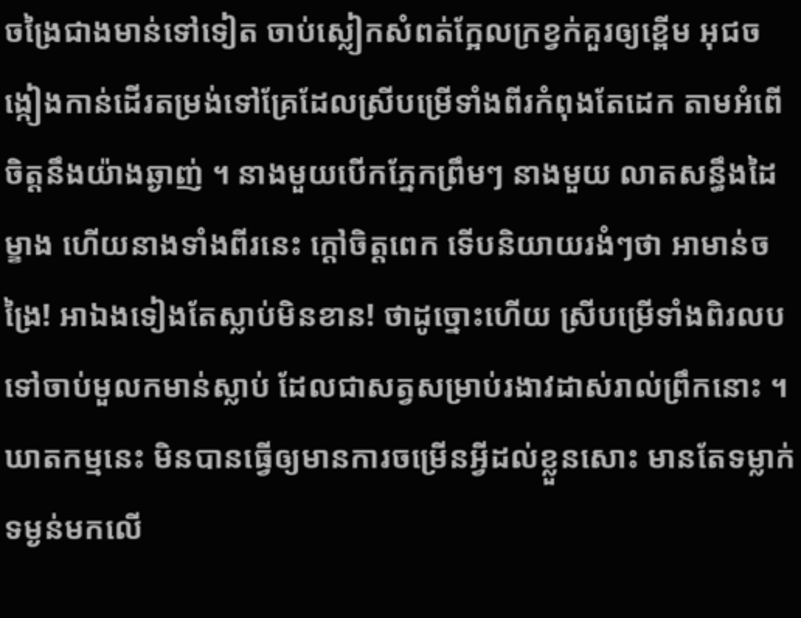ចង្រៃជាងមាន់ទៅទៀត ចាប់ស្លៀកសំពត់ក្អែលក្រខ្វក់គួរឲ្យខ្ពើម អុជចង្កៀងកាន់ដើរតម្រង់ទៅគ្រែដែលស្រីបម្រើទាំងពីរកំពុងតែដេក តាមអំពើចិត្តនឹងយ៉ាងឆ្ងាញ់ ។ នាងមួយបើកភ្នែកព្រឹមៗ នាងមួយ លាតសន្ធឹងដៃម្ខាង ហើយនាងទាំងពីរនេះ ក្ដៅចិត្តពេក ទើបនិយាយរងំៗថា អាមាន់ចង្រៃ! អាឯងទៀងតែស្លាប់មិនខាន! ថាដូច្នោះហើយ ស្រីបម្រើទាំងពិរលបទៅចាប់មួលកមាន់ស្លាប់ ដែលជាសត្វសម្រាប់រងាវដាស់រាល់ព្រឹកនោះ ។ ឃាតកម្មនេះ មិនបានធ្វើឲ្យមានការចម្រើនអ្វីដល់ខ្លួនសោះ មានតែទម្លាក់ទម្ងន់មកលើ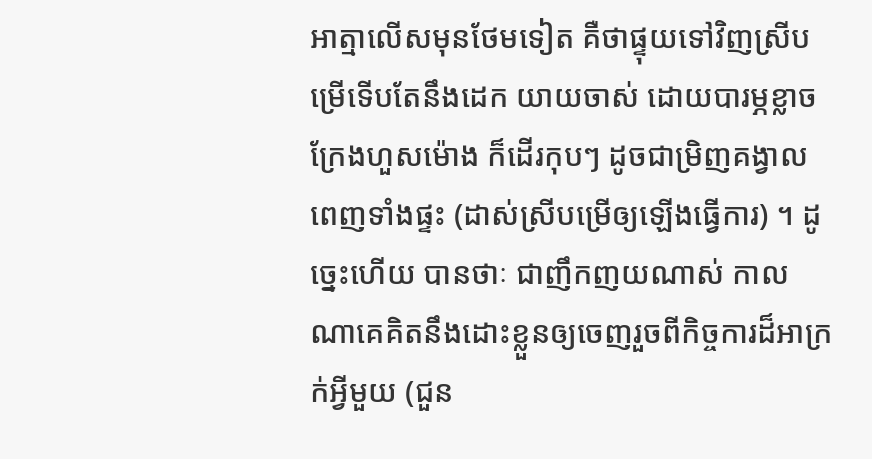អាត្មាលើសមុនថែមទៀត គឺថាផ្ទុយទៅវិញស្រីបម្រើទើបតែនឹងដេក យាយចាស់ ដោយបារម្ភខ្លាចក្រែងហួសម៉ោង ក៏ដើរកុបៗ ដូចជាម្រិញគង្វាល ពេញទាំងផ្ទះ (ដាស់ស្រីបម្រើឲ្យឡើងធ្វើការ) ។ ដូច្នេះហើយ បានថាៈ ជាញឹកញយណាស់ កាលណាគេគិតនឹងដោះខ្លួនឲ្យចេញរួចពីកិច្ចការដ៏អាក្រក់អ្វីមួយ (ជួន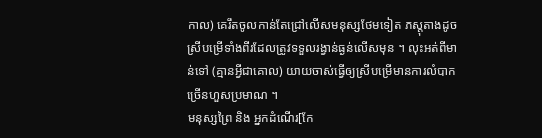កាល) គេរឹតចូលកាន់តែជ្រៅលើសមនុស្សថែមទៀត ភស្ដុតាងដូចស្រីបម្រើទាំងពីរដែលត្រូវទទួលរង្វាន់ធ្ងន់លើសមុន ។ លុះអត់ពីមាន់ទៅ (គ្មានអ្វីជាគោល) យាយចាស់ធ្វើឲ្យស្រីបម្រើមានការលំបាកច្រើនហួសប្រមាណ ។
មនុស្សព្រៃ និង អ្នកដំណើរ[កែ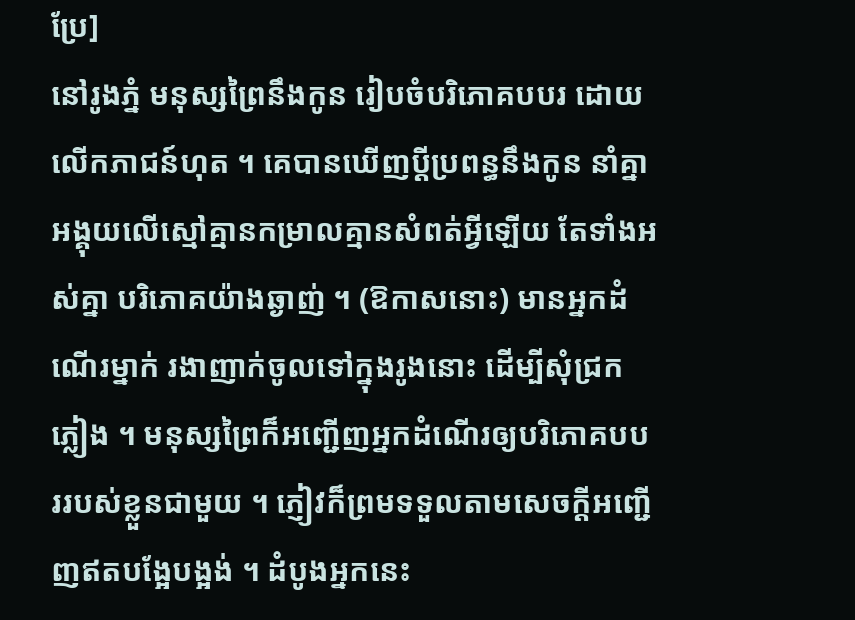ប្រែ]
នៅរូងភ្នំ មនុស្សព្រៃនឹងកូន រៀបចំបរិភោគបបរ ដោយលើកភាជន៍ហុត ។ គេបានឃើញប្ដីប្រពន្ធនឹងកូន នាំគ្នាអង្គុយលើស្មៅគ្មានកម្រាលគ្មានសំពត់អ្វីឡើយ តែទាំងអស់គ្នា បរិភោគយ៉ាងឆ្ងាញ់ ។ (ឱកាសនោះ) មានអ្នកដំណើរម្នាក់ រងាញាក់ចូលទៅក្នុងរូងនោះ ដើម្បីសុំជ្រកភ្លៀង ។ មនុស្សព្រៃក៏អញ្ជើញអ្នកដំណើរឲ្យបរិភោគបបររបស់ខ្លួនជាមួយ ។ ភ្ញៀវក៏ព្រមទទួលតាមសេចក្ដីអញ្ជើញឥតបង្អែបង្អង់ ។ ដំបូងអ្នកនេះ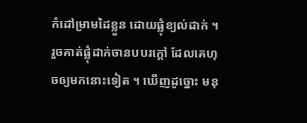កំដៅម្រាមដៃខ្លួន ដោយផ្លុំខ្យល់ដាក់ ។ រួចគាត់ផ្លុំដាក់ចានបបរក្ដៅ ដែលគេហុចឲ្យមកនោះទៀត ។ ឃើញដូច្នោះ មនុ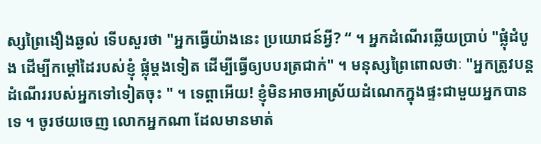ស្សព្រៃងឿងឆ្ងល់ ទើបសួរថា "អ្នកធ្វើយ៉ាងនេះ ប្រយោជន៍អ្វី? “ ។ អ្នកដំណើរឆ្លើយប្រាប់ "ផ្លុំដំបូង ដើម្បីកម្ដៅដៃរបស់ខ្ញុំ ផ្លុំម្ដងទៀត ដើម្បីធ្វើឲ្យបបរត្រជាក់" ។ មនុស្សព្រៃពោលថាៈ "អ្នកត្រូវបន្តដំណើររបស់អ្នកទៅទៀតចុះ " ។ ទេព្ដាអើយ! ខ្ញុំមិនអាចអាស្រ័យដំណេកក្នុងផ្ទះជាមួយអ្នកបានទេ ។ ចូរថយចេញ លោកអ្នកណា ដែលមានមាត់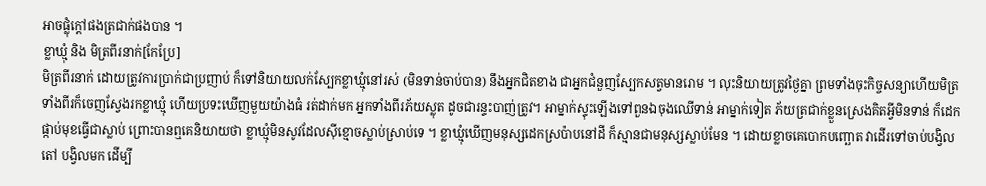អាចផ្លុំក្ដៅផងត្រជាក់ផងបាន ។
ខ្លាឃ្មុំ និង មិត្រពីរនាក់[កែប្រែ]
មិត្រពីរនាក់ ដោយត្រូវការប្រាក់ជាប្រញាប់ ក៏ទៅនិយាយលក់ស្បែកខ្លាឃ្មុំនៅរស់ (មិនទាន់ចាប់បាន) នឹងអ្នកជិតខាង ជាអ្នកជំនួញស្បែកសត្វមានរោម ។ លុះនិយាយត្រូវថ្ងៃគ្នា ព្រមទាំងចុះកិច្ចសន្យាហើយមិត្រទាំងពីរក៏ចេញស្វែងរកខ្លាឃ្មុំ ហើយប្រទះឃើញមួយយ៉ាងធំ រត់ដាក់មក អ្នកទាំងពីរភ័យស្លុត ដូចជារន្ទះបាញ់ត្រូវ។ អាម្នាក់ស្ទុះឡើងទៅពួនឯចុងឈើទាន់ អាម្នាក់ទៀត ភ័យត្រជាក់ខ្លួនស្រេងគិតអ្វីមិនទាន់ ក៏ដេកផ្កាប់មុខធ្វើជាស្លាប់ ព្រោះបានឮគេនិយាយថា ខ្លាឃ្មុំមិនសូវដែលស៊ីខ្មោចស្លាប់ស្រាប់ទេ ។ ខ្លាឃ្មុំឃើញមនុស្សដេកស្រប៉ាបនៅដី ក៏ស្មានជាមនុស្សស្លាប់មែន ។ ដោយខ្លាចគេបោកបញ្ឆោត វាដើរទៅចាប់បង្វិលតៅ បង្វិលមក ដើម្បី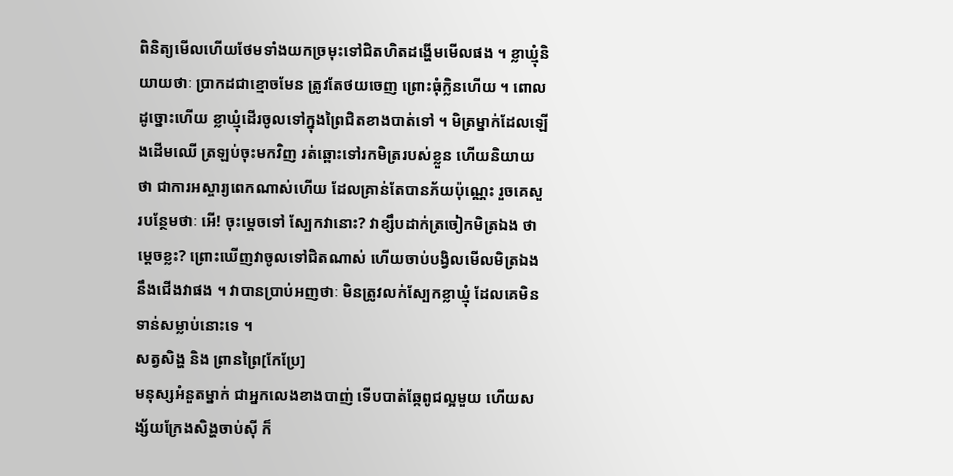ពិនិត្យមើលហើយថែមទាំងយកច្រមុះទៅជិតហិតដង្ហើមមើលផង ។ ខ្លាឃ្មុំនិយាយថាៈ ប្រាកដជាខ្មោចមែន ត្រូវតែថយចេញ ព្រោះធុំក្លិនហើយ ។ ពោលដូច្នោះហើយ ខ្លាឃ្មុំដើរចូលទៅក្នុងព្រៃជិតខាងបាត់ទៅ ។ មិត្រម្នាក់ដែលឡើងដើមឈើ ត្រឡប់ចុះមកវិញ រត់ឆ្ពោះទៅរកមិត្ររបស់ខ្លួន ហើយនិយាយថា ជាការអស្ចារ្យពេកណាស់ហើយ ដែលគ្រាន់តែបានភ័យប៉ុណ្ណេះ រួចគេសួរបន្ថែមថាៈ អើ! ចុះម្ដេចទៅ ស្បែកវានោះ? វាខ្សឹបដាក់ត្រចៀកមិត្រឯង ថាម្ដេចខ្លះ? ព្រោះឃើញវាចូលទៅជិតណាស់ ហើយចាប់បង្វិលមើលមិត្រឯងនឹងជើងវាផង ។ វាបានប្រាប់អញថាៈ មិនត្រូវលក់ស្បែកខ្លាឃ្មុំ ដែលគេមិនទាន់សម្លាប់នោះទេ ។
សត្វសិង្ហ និង ព្រានព្រៃ[កែប្រែ]
មនុស្សអំនួតម្នាក់ ជាអ្នកលេងខាងបាញ់ ទើបបាត់ឆ្កែពូជល្អមួយ ហើយសង្ស័យក្រែងសិង្ហចាប់ស៊ី ក៏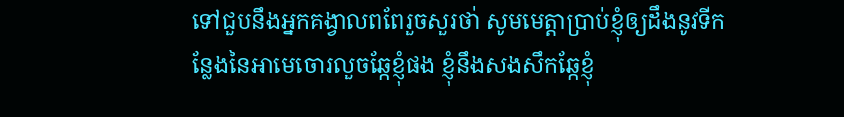ទៅជួបនឹងអ្នកគង្វាលពពែរួចសួរថា់ សូមមេត្តាប្រាប់ខ្ញុំឲ្យដឹងនូវទីកន្លែងនៃអាមេចោរលួចឆ្កែខ្ញុំផង ខ្ញុំនឹងសងសឹកឆ្កែខ្ញុំ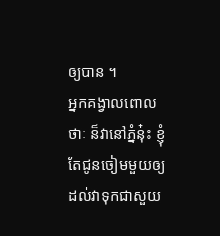ឲ្យបាន ។
អ្នកគង្វាលពោលថាៈ ន៏វានៅភ្នំនុ៎ះ ខ្ញុំតែជូនចៀមមួយឲ្យដល់វាទុកជាសួយ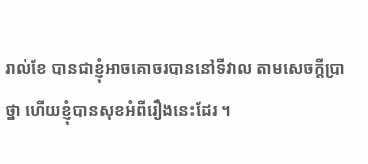រាល់ខែ បានជាខ្ញុំអាចគោចរបាននៅទីវាល តាមសេចក្ដីប្រាថ្នា ហើយខ្ញុំបានសុខអំពីរឿងនេះដែរ ។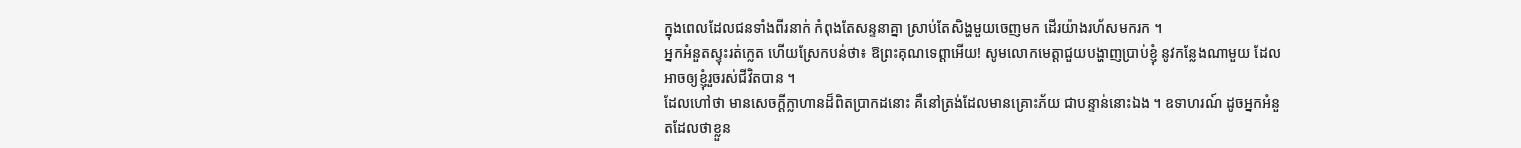ក្នុងពេលដែលជនទាំងពីរនាក់ កំពុងតែសន្ទនាគ្នា ស្រាប់តែសិង្ហមួយចេញមក ដើរយ៉ាងរហ័សមករក ។
អ្នកអំនួតស្ទុះរត់ក្លេត ហើយស្រែកបន់ថា៖ ឱព្រះគុណទេព្ដាអើយ! សូមលោកមេត្តាជួយបង្ហាញប្រាប់ខ្ញុំ នូវកន្លែងណាមួយ ដែលអាចឲ្យខ្ញុំរួចរស់ជីវិតបាន ។
ដែលហៅថា មានសេចក្ដីក្លាហានដ៏ពិតប្រាកដនោះ គឺនៅត្រង់ដែលមានគ្រោះភ័យ ជាបន្ទាន់នោះឯង ។ ឧទាហរណ៍ ដូចអ្នកអំនួតដែលថាខ្លួន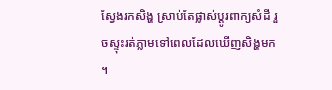ស្វែងរកសិង្ហ ស្រាប់តែផ្លាស់ប្ដូរពាក្យសំដី រួចស្ទុះរត់ភ្លាមទៅពេលដែលឃើញសិង្ហមក ។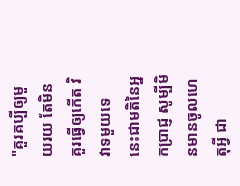"គួរគប្បីឲ្យមួយរយ តែមិនគួរធ្វើឲ្យកើត វិវាទមួយទេ នេះជាមតិនៃអ្នកប្រាជ្ញ សូម្បីមិនមានចូលហេតុអ្វី ជា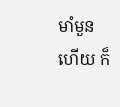មាំមួន ហើយ ក៏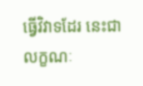ធ្វើវិវាទដែរ នេះជាលក្ខណៈ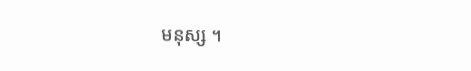មនុស្ស ។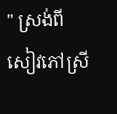" ស្រង់ពីសៀវភៅស្រី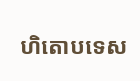ហិតោបទេស